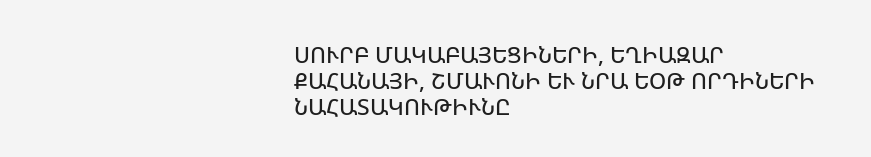ՍՈՒՐԲ ՄԱԿԱԲԱՅԵՑԻՆԵՐԻ, ԵՂԻԱԶԱՐ ՔԱՀԱՆԱՅԻ, ՇՄԱՒՈՆԻ ԵՒ ՆՐԱ ԵՕԹ ՈՐԴԻՆԵՐԻ ՆԱՀԱՏԱԿՈՒԹԻՒՆԸ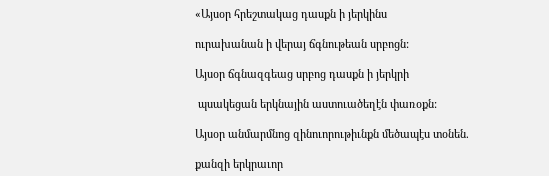«Այսօր հրեշտակաց դասքն ի յերկինս

ուրախանան ի վերայ ճգնութեան սրբոցն:

Այսօր ճգնազգեաց սրբոց դասքն ի յերկրի

 պսակեցան երկնային աստուածեղէն փառօքն:

Այսօր անմարմնոց զինուորութիւնքն մեծապէս տօնեն.

քանզի երկրաւոր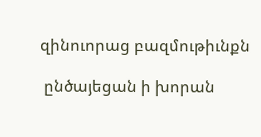զինուորաց բազմութիւնքն

 ընծայեցան ի խորան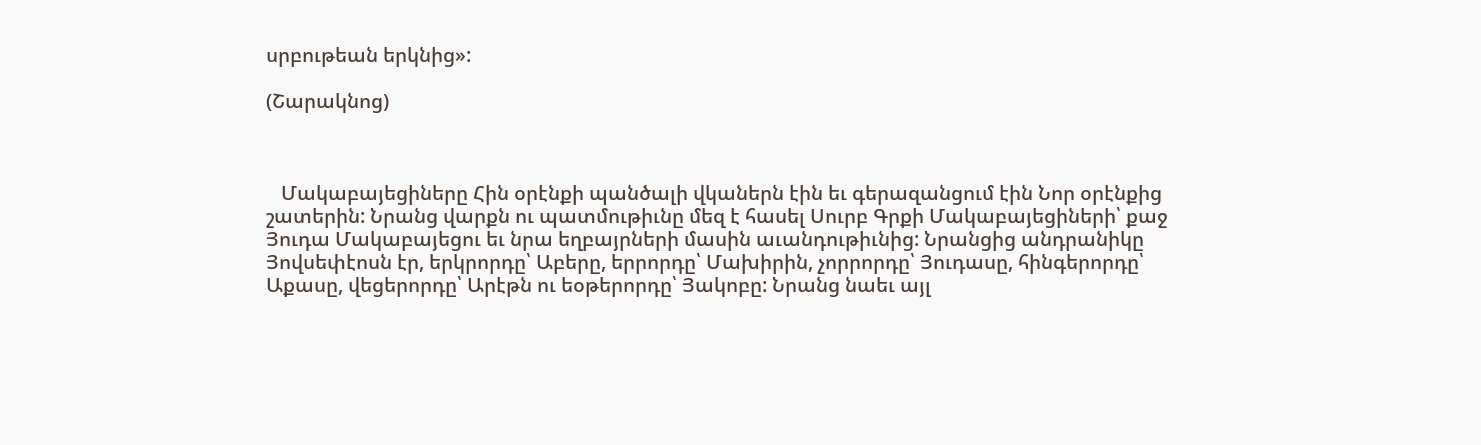սրբութեան երկնից»:

(Շարակնոց)



   Մակաբայեցիները Հին օրէնքի պանծալի վկաներն էին եւ գերազանցում էին Նոր օրէնքից շատերին: Նրանց վարքն ու պատմութիւնը մեզ է հասել Սուրբ Գրքի Մակաբայեցիների՝ քաջ Յուդա Մակաբայեցու եւ նրա եղբայրների մասին աւանդութիւնից: Նրանցից անդրանիկը Յովսեփէոսն էր, երկրորդը՝ Աբերը, երրորդը՝ Մախիրին, չորրորդը՝ Յուդասը, հինգերորդը՝ Աքասը, վեցերորդը՝ Արէթն ու եօթերորդը՝ Յակոբը: Նրանց նաեւ այլ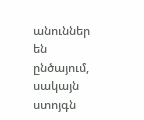անուններ են ընծայում, սակայն ստոյգն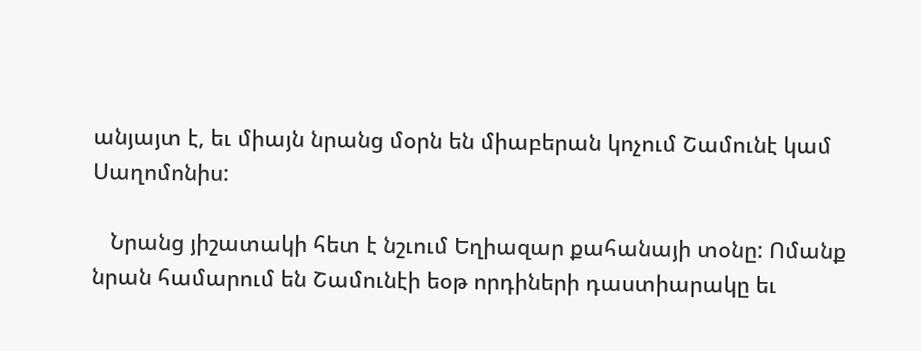անյայտ է, եւ միայն նրանց մօրն են միաբերան կոչում Շամունէ կամ Սաղոմոնիս:

   Նրանց յիշատակի հետ է նշւում Եղիազար քահանայի տօնը: Ոմանք նրան համարում են Շամունէի եօթ որդիների դաստիարակը եւ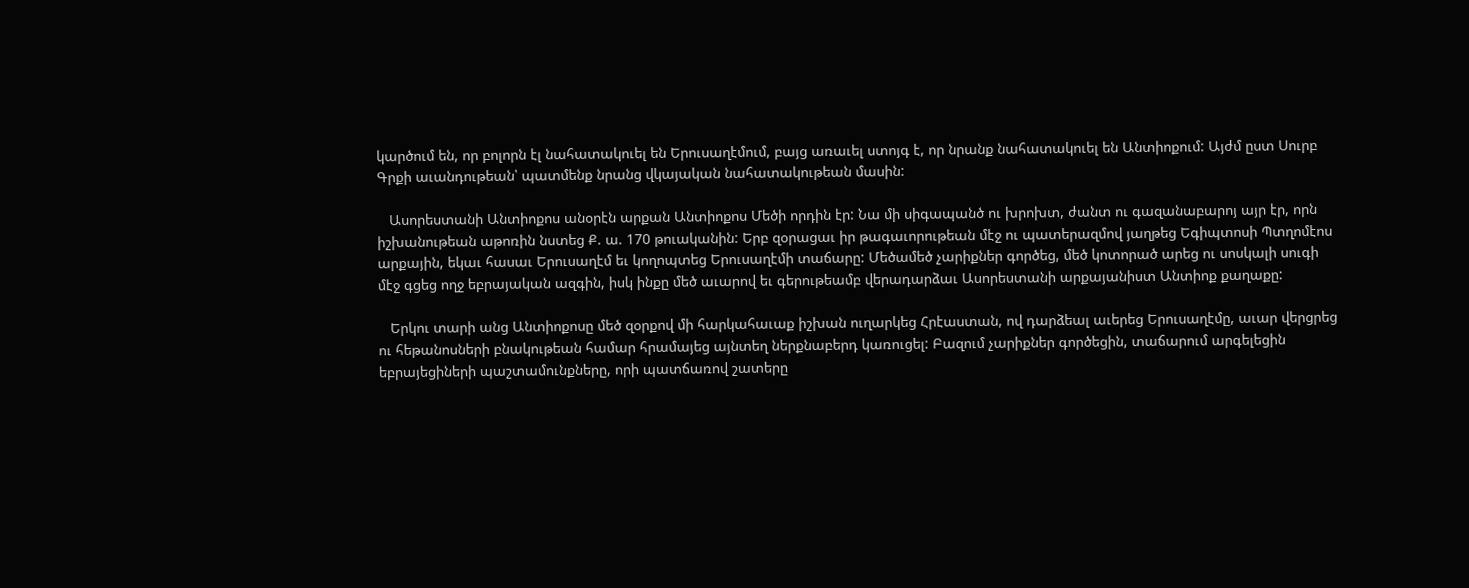կարծում են, որ բոլորն էլ նահատակուել են Երուսաղէմում, բայց առաւել ստոյգ է, որ նրանք նահատակուել են Անտիոքում: Այժմ ըստ Սուրբ Գրքի աւանդութեան՝ պատմենք նրանց վկայական նահատակութեան մասին:

   Ասորեստանի Անտիոքոս անօրէն արքան Անտիոքոս Մեծի որդին էր: Նա մի սիգապանծ ու խրոխտ, ժանտ ու գազանաբարոյ այր էր, որն իշխանութեան աթոռին նստեց Ք. ա. 170 թուականին: Երբ զօրացաւ իր թագաւորութեան մէջ ու պատերազմով յաղթեց Եգիպտոսի Պտղոմէոս արքային, եկաւ հասաւ Երուսաղէմ եւ կողոպտեց Երուսաղէմի տաճարը: Մեծամեծ չարիքներ գործեց, մեծ կոտորած արեց ու սոսկալի սուգի մէջ գցեց ողջ եբրայական ազգին, իսկ ինքը մեծ աւարով եւ գերութեամբ վերադարձաւ Ասորեստանի արքայանիստ Անտիոք քաղաքը:

   Երկու տարի անց Անտիոքոսը մեծ զօրքով մի հարկահաւաք իշխան ուղարկեց Հրէաստան, ով դարձեալ աւերեց Երուսաղէմը, աւար վերցրեց ու հեթանոսների բնակութեան համար հրամայեց այնտեղ ներքնաբերդ կառուցել: Բազում չարիքներ գործեցին, տաճարում արգելեցին եբրայեցիների պաշտամունքները, որի պատճառով շատերը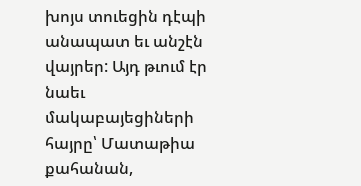խոյս տուեցին դէպի անապատ եւ անշէն վայրեր: Այդ թւում էր նաեւ մակաբայեցիների հայրը՝ Մատաթիա քահանան,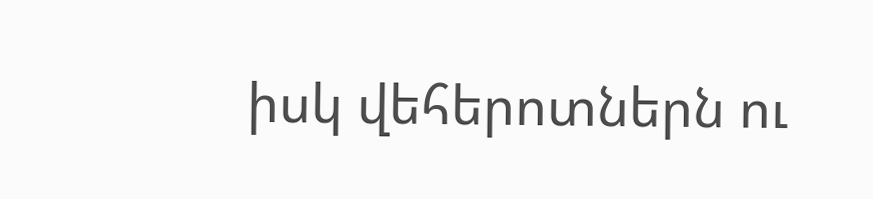իսկ վեհերոտներն ու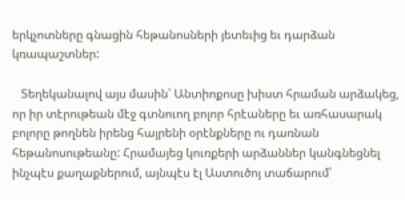երկչոտները գնացին հեթանոսների յետեւից եւ դարձան կռապաշտներ:

   Տեղեկանալով այս մասին՝ Անտիոքոսը խիստ հրաման արձակեց, որ իր տէրութեան մէջ գտնուող բոլոր հրէաները եւ առհասարակ բոլորը թողնեն իրենց հայրենի օրէնքները ու դառնան հեթանոսութեանը: Հրամայեց կուռքերի արձաններ կանգնեցնել ինչպէս քաղաքներում, այնպէս էլ Աստուծոյ տաճարում՝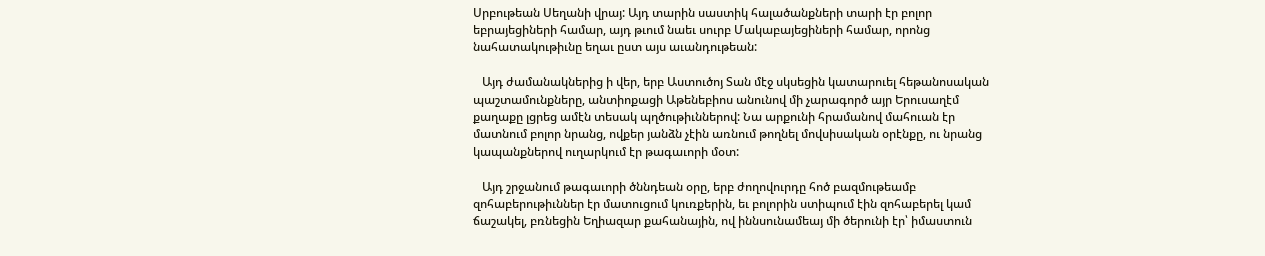Սրբութեան Սեղանի վրայ: Այդ տարին սաստիկ հալածանքների տարի էր բոլոր եբրայեցիների համար, այդ թւում նաեւ սուրբ Մակաբայեցիների համար, որոնց նահատակութիւնը եղաւ ըստ այս աւանդութեան:

   Այդ ժամանակներից ի վեր, երբ Աստուծոյ Տան մէջ սկսեցին կատարուել հեթանոսական պաշտամունքները, անտիոքացի Աթենեբիոս անունով մի չարագործ այր Երուսաղէմ քաղաքը լցրեց ամէն տեսակ պղծութիւններով: Նա արքունի հրամանով մահուան էր մատնում բոլոր նրանց, ովքեր յանձն չէին առնում թողնել մովսիսական օրէնքը, ու նրանց կապանքներով ուղարկում էր թագաւորի մօտ:

   Այդ շրջանում թագաւորի ծննդեան օրը, երբ ժողովուրդը հոծ բազմութեամբ զոհաբերութիւններ էր մատուցում կուռքերին, եւ բոլորին ստիպում էին զոհաբերել կամ ճաշակել, բռնեցին Եղիազար քահանային, ով իննսունամեայ մի ծերունի էր՝ իմաստուն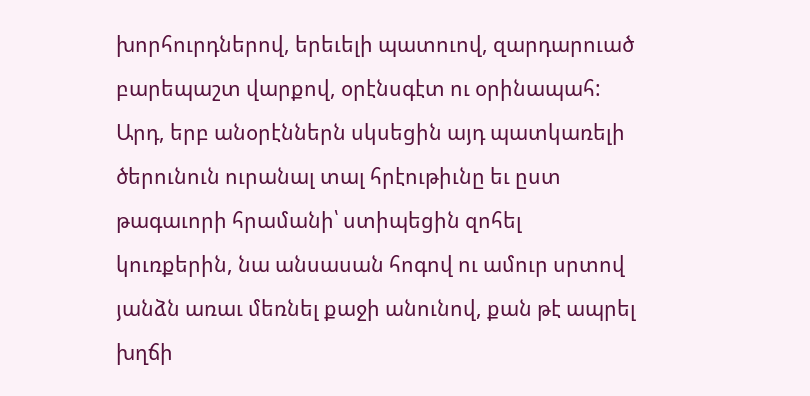խորհուրդներով, երեւելի պատուով, զարդարուած բարեպաշտ վարքով, օրէնսգէտ ու օրինապահ: Արդ, երբ անօրէններն սկսեցին այդ պատկառելի ծերունուն ուրանալ տալ հրէութիւնը եւ ըստ թագաւորի հրամանի՝ ստիպեցին զոհել կուռքերին, նա անսասան հոգով ու ամուր սրտով յանձն առաւ մեռնել քաջի անունով, քան թէ ապրել խղճի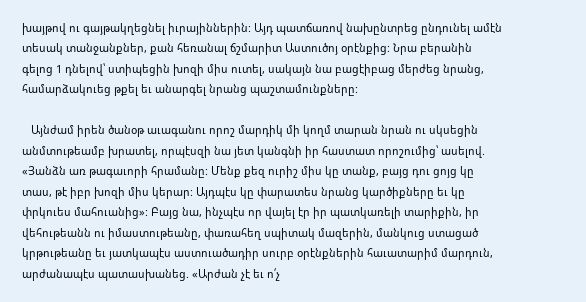խայթով ու գայթակղեցնել իւրայիններին: Այդ պատճառով նախընտրեց ընդունել ամէն տեսակ տանջանքներ, քան հեռանալ ճշմարիտ Աստուծոյ օրէնքից: Նրա բերանին գելոց 1 դնելով՝ ստիպեցին խոզի միս ուտել, սակայն նա բացէիբաց մերժեց նրանց, համարձակուեց թքել եւ անարգել նրանց պաշտամունքները:

   Այնժամ իրեն ծանօթ աւագանու որոշ մարդիկ մի կողմ տարան նրան ու սկսեցին անմտութեամբ խրատել, որպէսզի նա յետ կանգնի իր հաստատ որոշումից՝ ասելով. «Յանձն առ թագաւորի հրամանը: Մենք քեզ ուրիշ միս կը տանք, բայց դու ցոյց կը տաս, թէ իբր խոզի միս կերար: Այդպէս կը փարատես նրանց կարծիքները եւ կը փրկուես մահուանից»: Բայց նա, ինչպէս որ վայել էր իր պատկառելի տարիքին, իր վեհութեանն ու իմաստութեանը, փառահեղ սպիտակ մազերին, մանկուց ստացած կրթութեանը եւ յատկապէս աստուածադիր սուրբ օրէնքներին հաւատարիմ մարդուն, արժանապէս պատասխանեց. «Արժան չէ եւ ո՛չ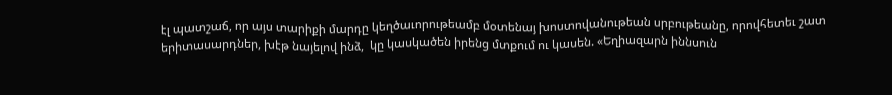էլ պատշաճ, որ այս տարիքի մարդը կեղծաւորութեամբ մօտենայ խոստովանութեան սրբութեանը, որովհետեւ շատ երիտասարդներ, խէթ նայելով ինձ,  կը կասկածեն իրենց մտքում ու կասեն. «Եղիազարն իննսուն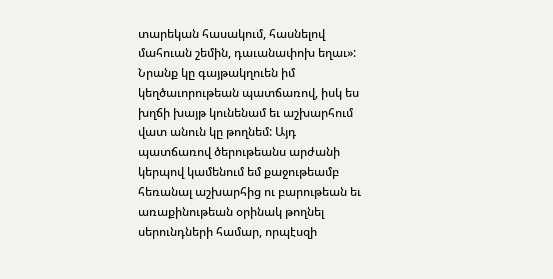տարեկան հասակում, հասնելով մահուան շեմին, դաւանափոխ եղաւ»: Նրանք կը գայթակղուեն իմ կեղծաւորութեան պատճառով, իսկ ես խղճի խայթ կունենամ եւ աշխարհում վատ անուն կը թողնեմ: Այդ պատճառով ծերութեանս արժանի կերպով կամենում եմ քաջութեամբ հեռանալ աշխարհից ու բարութեան եւ առաքինութեան օրինակ թողնել սերունդների համար, որպէսզի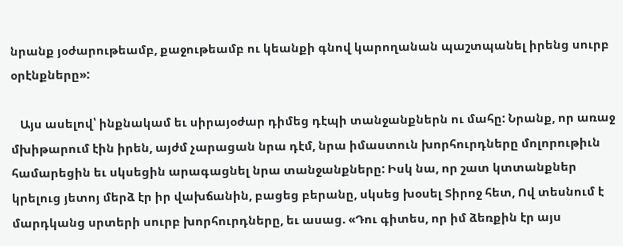նրանք յօժարութեամբ, քաջութեամբ ու կեանքի գնով կարողանան պաշտպանել իրենց սուրբ օրէնքները»:

   Այս ասելով՝ ինքնակամ եւ սիրայօժար դիմեց դէպի տանջանքներն ու մահը: Նրանք, որ առաջ մխիթարում էին իրեն, այժմ չարացան նրա դէմ, նրա իմաստուն խորհուրդները մոլորութիւն համարեցին եւ սկսեցին արագացնել նրա տանջանքները: Իսկ նա, որ շատ կտտանքներ կրելուց յետոյ մերձ էր իր վախճանին, բացեց բերանը, սկսեց խօսել Տիրոջ հետ, Ով տեսնում է մարդկանց սրտերի սուրբ խորհուրդները, եւ ասաց. «Դու գիտես, որ իմ ձեռքին էր այս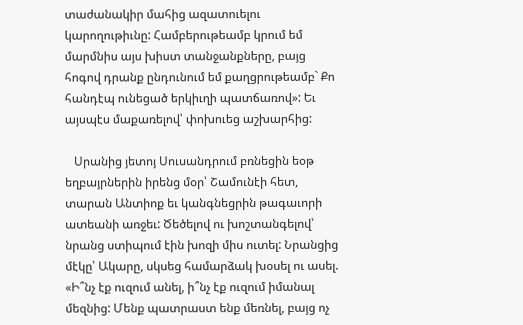տաժանակիր մահից ազատուելու կարողութիւնը: Համբերութեամբ կրում եմ մարմնիս այս խիստ տանջանքները, բայց հոգով դրանք ընդունում եմ քաղցրութեամբ` Քո հանդէպ ունեցած երկիւղի պատճառով»: Եւ այսպէս մաքառելով՝ փոխուեց աշխարհից:

   Սրանից յետոյ Սուսանդրում բռնեցին եօթ եղբայրներին իրենց մօր՝ Շամունէի հետ, տարան Անտիոք եւ կանգնեցրին թագաւորի ատեանի առջեւ: Ծեծելով ու խոշտանգելով՝ նրանց ստիպում էին խոզի միս ուտել: Նրանցից մէկը՝ Ակարը, սկսեց համարձակ խօսել ու ասել. «Ի՞նչ էք ուզում անել, ի՞նչ էք ուզում իմանալ մեզնից: Մենք պատրաստ ենք մեռնել, բայց ոչ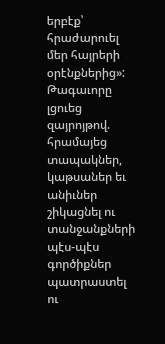երբէք՝ հրաժարուել մեր հայրերի օրէնքներից»: Թագաւորը լցուեց զայրոյթով. հրամայեց տապակներ, կաթսաներ եւ անիւներ շիկացնել ու տանջանքների պէս-պէս գործիքներ պատրաստել ու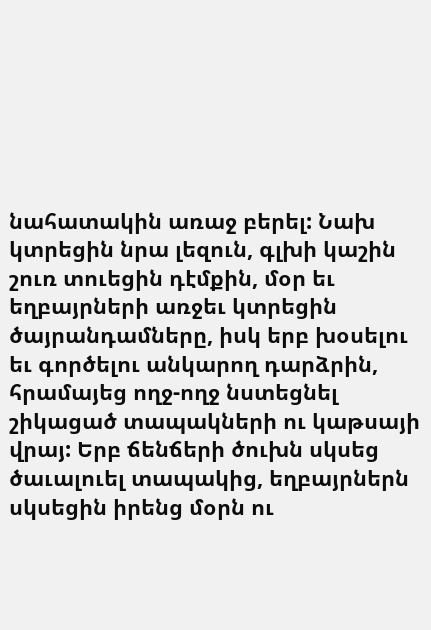նահատակին առաջ բերել: Նախ կտրեցին նրա լեզուն, գլխի կաշին շուռ տուեցին դէմքին, մօր եւ եղբայրների առջեւ կտրեցին ծայրանդամները, իսկ երբ խօսելու եւ գործելու անկարող դարձրին, հրամայեց ողջ-ողջ նստեցնել շիկացած տապակների ու կաթսայի վրայ: Երբ ճենճերի ծուխն սկսեց ծաւալուել տապակից, եղբայրներն սկսեցին իրենց մօրն ու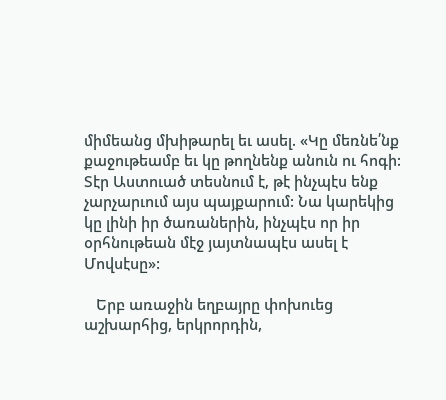միմեանց մխիթարել եւ ասել. «Կը մեռնե՛նք քաջութեամբ եւ կը թողնենք անուն ու հոգի: Տէր Աստուած տեսնում է, թէ ինչպէս ենք չարչարւում այս պայքարում: Նա կարեկից կը լինի իր ծառաներին, ինչպէս որ իր օրհնութեան մէջ յայտնապէս ասել է Մովսէսը»:

   Երբ առաջին եղբայրը փոխուեց աշխարհից, երկրորդին,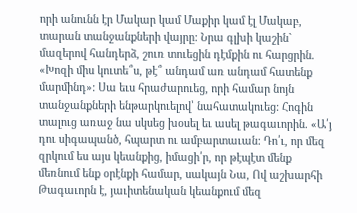որի անունն էր Մակար կամ Մաքիր կամ էլ Մակաբ, տարան տանջանքների վայրը: Նրա գլխի կաշին` մազերով հանդերձ, շուռ տուեցին դէմքին ու հարցրին. «Խոզի միս կուտե՞ս, թէ՞ անդամ առ անդամ հատենք մարմինդ»: Սա եւս հրաժարուեց, որի համար նոյն տանջանքների ենթարկուելով՝ նահատակուեց: Հոգին տալուց առաջ նա սկսեց խօսել եւ ասել թագաւորին. «Ա՛յ դու սիգապանծ, հպարտ ու ամբարտաւան: Դո՛ւ, որ մեզ զրկում ես այս կեանքից, իմացի՛ր, որ թէպէտ մենք մեռնում ենք օրէնքի համար, սակայն Նա, Ով աշխարհի Թագաւորն է, յաւիտենական կեանքում մեզ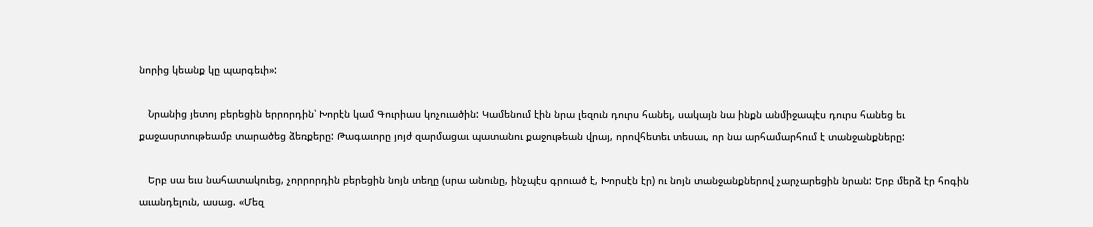նորից կեանք կը պարգեւի»:

   Նրանից յետոյ բերեցին երրորդին՝ Խորէն կամ Գուրիաս կոչուածին: Կամենում էին նրա լեզուն դուրս հանել, սակայն նա ինքն անմիջապէս դուրս հանեց եւ քաջասրտութեամբ տարածեց ձեռքերը: Թագաւորը յոյժ զարմացաւ պատանու քաջութեան վրայ, որովհետեւ տեսաւ, որ նա արհամարհում է տանջանքները:

   Երբ սա եւս նահատակուեց, չորրորդին բերեցին նոյն տեղը (սրա անունը, ինչպէս գրուած է, Խորսէն էր) ու նոյն տանջանքներով չարչարեցին նրան: Երբ մերձ էր հոգին աւանդելուն, ասաց. «Մեզ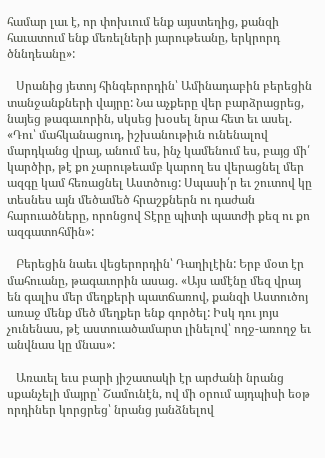համար լաւ է, որ փոխւում ենք այստեղից, քանզի հաւատում ենք մեռելների յարութեանը, երկրորդ ծննդեանը»:

   Սրանից յետոյ հինգերորդին՝ Ամինադաբին բերեցին տանջանքների վայրը: Նա աչքերը վեր բարձրացրեց, նայեց թագաւորին, սկսեց խօսել նրա հետ եւ ասել. «Դու՝ մահկանացուդ, իշխանութիւն ունենալով մարդկանց վրայ, անում ես, ինչ կամենում ես, բայց մի՛ կարծիր, թէ քո չարութեամբ կարող ես վերացնել մեր ազգը կամ հեռացնել Աստծուց: Սպասի՛ր եւ շուտով կը տեսնես այն մեծամեծ հրաշքներն ու դաժան հարուածները, որոնցով Տէրը պիտի պատժի քեզ ու քո ազգատոհմին»:

   Բերեցին նաեւ վեցերորդին՝ Դաղիլէին: Երբ մօտ էր մահուանը, թագաւորին ասաց. «Այս ամէնը մեզ վրայ են գալիս մեր մեղքերի պատճառով, քանզի Աստուծոյ առաջ մենք մեծ մեղքեր ենք գործել: Իսկ դու յոյս չունենաս, թէ աստուածամարտ լինելով՝ ողջ-առողջ եւ անվնաս կը մնաս»:

   Առաւել եւս բարի յիշատակի էր արժանի նրանց սքանչելի մայրը՝ Շամունէն, ով մի օրում այդպիսի եօթ որդիներ կորցրեց՝ նրանց յանձնելով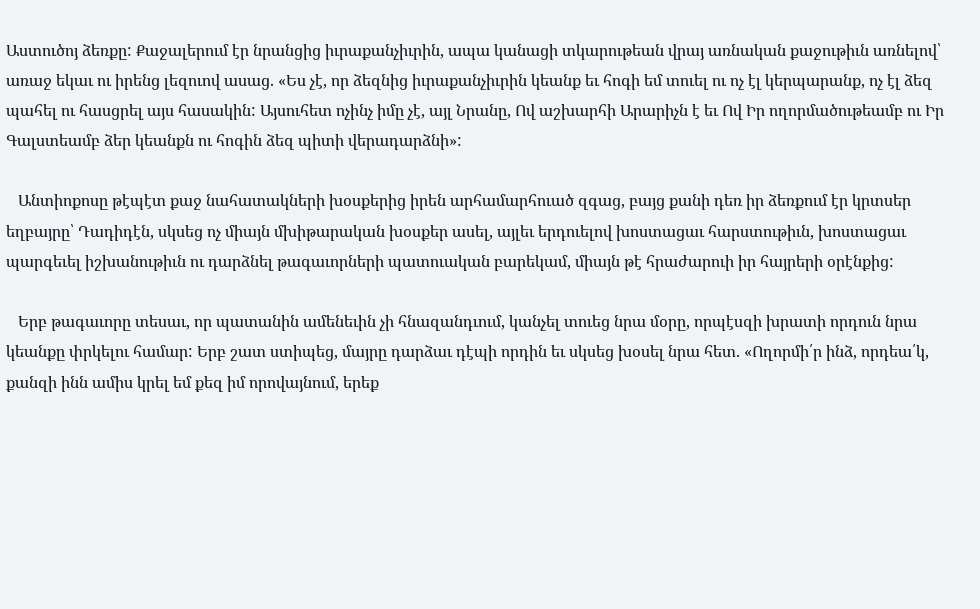Աստուծոյ ձեռքը: Քաջալերում էր նրանցից իւրաքանչիւրին, ապա կանացի տկարութեան վրայ առնական քաջութիւն առնելով՝ առաջ եկաւ ու իրենց լեզուով ասաց. «Ես չէ, որ ձեզնից իւրաքանչիւրին կեանք եւ հոգի եմ տուել ու ոչ էլ կերպարանք, ոչ էլ ձեզ պահել ու հասցրել այս հասակին: Այսուհետ ոչինչ իմը չէ, այլ Նրանը, Ով աշխարհի Արարիչն է եւ Ով Իր ողորմածութեամբ ու Իր Գալստեամբ ձեր կեանքն ու հոգին ձեզ պիտի վերադարձնի»:

   Անտիոքոսը թէպէտ քաջ նահատակների խօսքերից իրեն արհամարհուած զգաց, բայց քանի դեռ իր ձեռքում էր կրտսեր եղբայրը՝ Դադիդէն, սկսեց ոչ միայն մխիթարական խօսքեր ասել, այլեւ երդուելով խոստացաւ հարստութիւն, խոստացաւ պարգեւել իշխանութիւն ու դարձնել թագաւորների պատուական բարեկամ, միայն թէ հրաժարուի իր հայրերի օրէնքից:

   Երբ թագաւորը տեսաւ, որ պատանին ամենեւին չի հնազանդւում, կանչել տուեց նրա մօրը, որպէսզի խրատի որդուն նրա կեանքը փրկելու համար: Երբ շատ ստիպեց, մայրը դարձաւ դէպի որդին եւ սկսեց խօսել նրա հետ. «Ողորմի՛ր ինձ, որդեա՛կ, քանզի ինն ամիս կրել եմ քեզ իմ որովայնում, երեք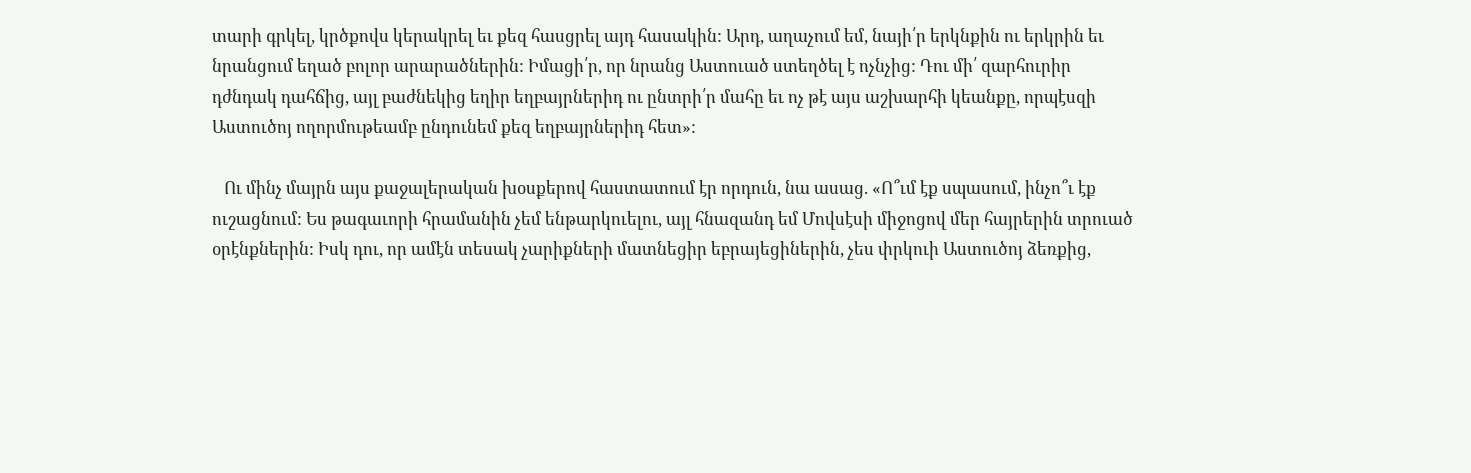տարի գրկել, կրծքովս կերակրել եւ քեզ հասցրել այդ հասակին: Արդ, աղաչում եմ, նայի՛ր երկնքին ու երկրին եւ նրանցում եղած բոլոր արարածներին: Իմացի՛ր, որ նրանց Աստուած ստեղծել է ոչնչից: Դու մի՛ զարհուրիր դժնդակ դահճից, այլ բաժնեկից եղիր եղբայրներիդ ու ընտրի՛ր մահը եւ ոչ թէ այս աշխարհի կեանքը, որպէսզի Աստուծոյ ողորմութեամբ ընդունեմ քեզ եղբայրներիդ հետ»:

   Ու մինչ մայրն այս քաջալերական խօսքերով հաստատում էր որդուն, նա ասաց. «Ո՞ւմ էք սպասում, ինչո՞ւ էք ուշացնում: Ես թագաւորի հրամանին չեմ ենթարկուելու, այլ հնազանդ եմ Մովսէսի միջոցով մեր հայրերին տրուած օրէնքներին: Իսկ դու, որ ամէն տեսակ չարիքների մատնեցիր եբրայեցիներին, չես փրկուի Աստուծոյ ձեռքից,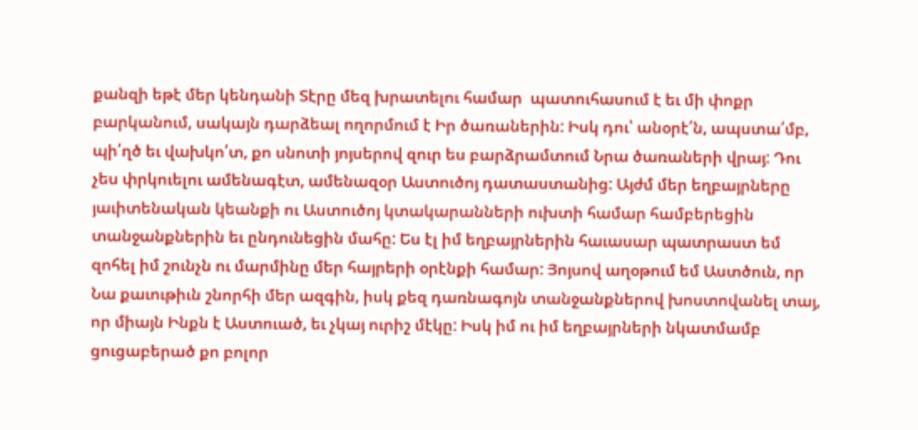քանզի եթէ մեր կենդանի Տէրը մեզ խրատելու համար  պատուհասում է եւ մի փոքր բարկանում, սակայն դարձեալ ողորմում է Իր ծառաներին: Իսկ դու՝ անօրէ՛ն, ապստա՛մբ, պի՛ղծ եւ վախկո՛տ, քո սնոտի յոյսերով զուր ես բարձրամտում Նրա ծառաների վրայ: Դու չես փրկուելու ամենագէտ, ամենազօր Աստուծոյ դատաստանից: Այժմ մեր եղբայրները յաւիտենական կեանքի ու Աստուծոյ կտակարանների ուխտի համար համբերեցին տանջանքներին եւ ընդունեցին մահը: Ես էլ իմ եղբայրներին հաւասար պատրաստ եմ զոհել իմ շունչն ու մարմինը մեր հայրերի օրէնքի համար: Յոյսով աղօթում եմ Աստծուն, որ Նա քաւութիւն շնորհի մեր ազգին, իսկ քեզ դառնագոյն տանջանքներով խոստովանել տայ, որ միայն Ինքն է Աստուած, եւ չկայ ուրիշ մէկը: Իսկ իմ ու իմ եղբայրների նկատմամբ ցուցաբերած քո բոլոր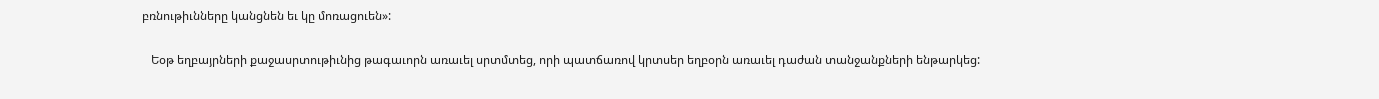բռնութիւնները կանցնեն եւ կը մոռացուեն»:

   Եօթ եղբայրների քաջասրտութիւնից թագաւորն առաւել սրտմտեց, որի պատճառով կրտսեր եղբօրն առաւել դաժան տանջանքների ենթարկեց: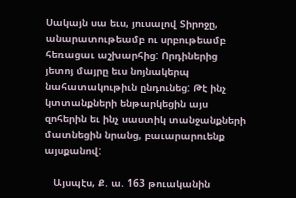Սակայն սա եւս, յուսալով Տիրոջը, անարատութեամբ ու սրբութեամբ հեռացաւ աշխարհից: Որդիներից յետոյ մայրը եւս նոյնակերպ նահատակութիւն ընդունեց: Թէ ինչ կտտանքների ենթարկեցին այս զոհերին եւ ինչ սաստիկ տանջանքների մատնեցին նրանց, բաւարարուենք այսքանով:

   Այսպէս, Ք. ա. 163 թուականին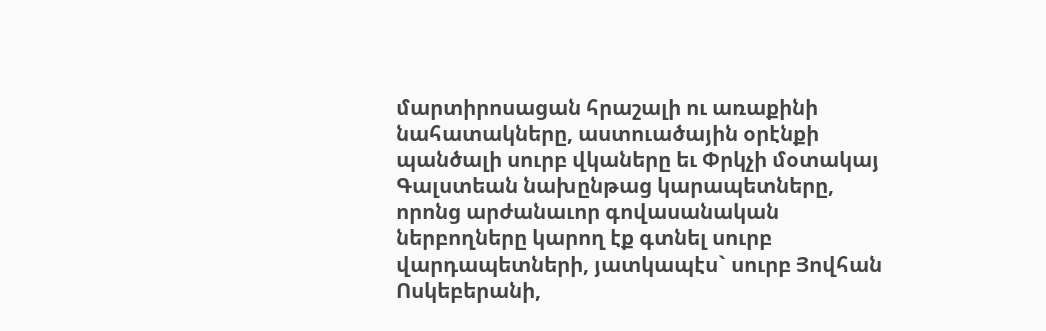մարտիրոսացան հրաշալի ու առաքինի նահատակները, աստուածային օրէնքի պանծալի սուրբ վկաները եւ Փրկչի մօտակայ Գալստեան նախընթաց կարապետները, որոնց արժանաւոր գովասանական ներբողները կարող էք գտնել սուրբ վարդապետների, յատկապէս` սուրբ Յովհան Ոսկեբերանի,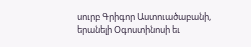սուրբ Գրիգոր Աստուածաբանի, երանելի Օգոստինոսի եւ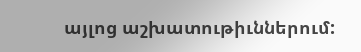այլոց աշխատութիւններում: